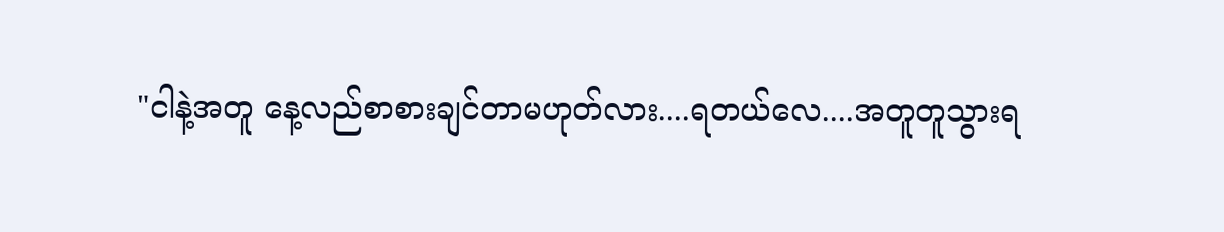"ငါနဲ့အတူ နေ့လည်စာစားချင်တာမဟုတ်လား....ရတယ်လေ....အတူတူသွားရ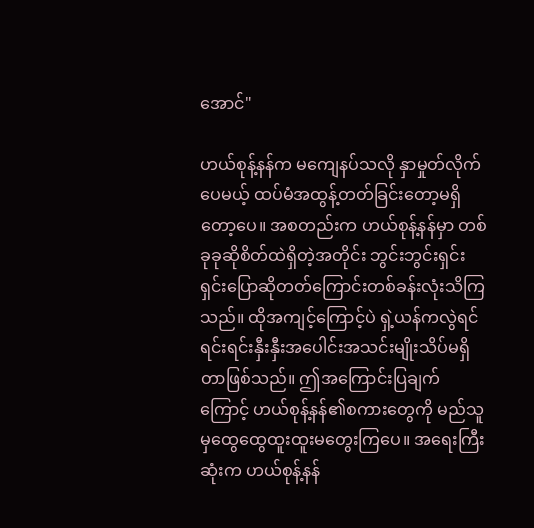အောင်"

ဟယ်စုန့်နန်က မကျေနပ်သလို နှာမှုတ်လိုက်ပေမယ့် ထပ်မံအထွန့်တတ်ခြင်းတော့မရှိတော့ပေ။ အစတည်းက ဟယ်စုန့်နန်မှာ တစ်ခုခုဆိုစိတ်ထဲရှိတဲ့အတိုင်း ဘွင်းဘွင်းရှင်းရှင်းပြောဆိုတတ်ကြောင်းတစ်ခန်းလုံးသိကြသည်။ ထိုအကျင့်ကြောင့်ပဲ ရှဲ့ယန်ကလွဲရင် ရင်းရင်းနှီးနှီးအပေါင်းအသင်းမျိုးသိပ်မရှိတာဖြစ်သည်။ ဤအကြောင်းပြချက်ကြောင့် ဟယ်စုန့်နန်၏စကားတွေကို မည်သူမှထွေထွေထူးထူးမတွေးကြပေ။ အရေးကြီးဆုံးက ဟယ်စုန့်နန်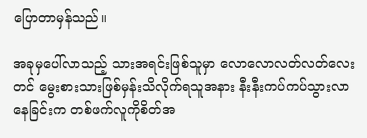ပြောတာမှန်သည်။

အခုမှပေါ်လာသည့် သားအရင်းဖြစ်သူမှာ လောလောလတ်လတ်လေးတင် မွေးစားသားဖြစ်မှန်းသိလိုက်ရသူအနား နီးနီးကပ်ကပ်သွားလာနေခြင်းက တစ်ဖက်လူကိုစိတ်အ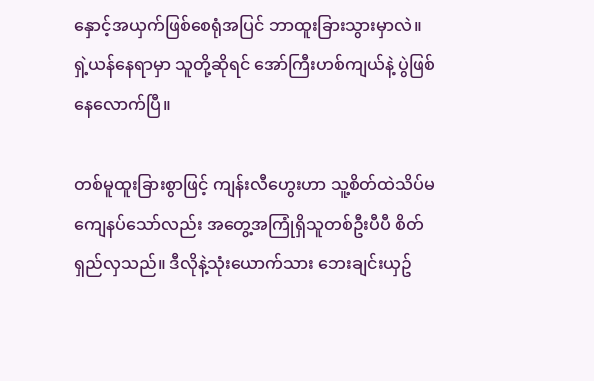နှောင့်အယှက်ဖြစ်စေရုံအပြင် ဘာထူးခြားသွားမှာလဲ။ ရှဲ့ယန်နေရာမှာ သူတို့ဆိုရင် အော်ကြီးဟစ်ကျယ်နဲ့ ပွဲဖြစ်နေလောက်ပြီ။

တစ်မူထူးခြားစွာဖြင့် ကျန်းလီဟွေးဟာ သူ့စိတ်ထဲသိပ်မကျေနပ်သော်လည်း အတွေ့အကြုံရှိသူတစ်ဦးပီပီ စိတ်ရှည်လှသည်။ ဒီလိုနဲ့သုံးယောက်သား ဘေးချင်းယှဥ်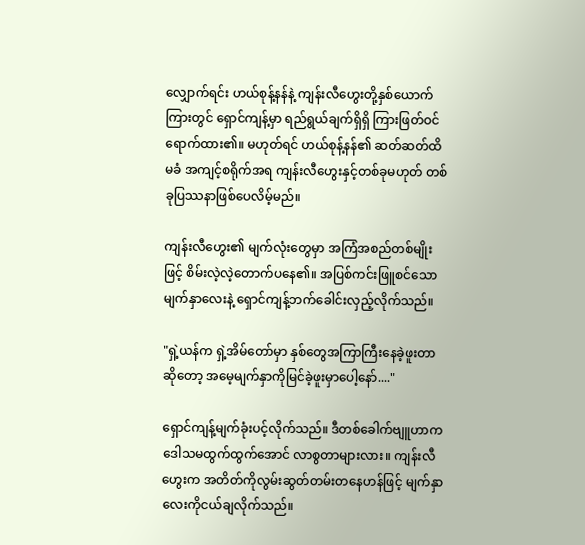လျှောက်ရင်း ဟယ်စုန့်နန်နဲ့ ကျန်းလီဟွေးတို့နှစ်ယောက်ကြားတွင် ရှောင်ကျန့်မှာ ရည်ရွယ်ချက်ရှိရှိ ကြားဖြတ်ဝင်ရောက်ထား၏။ မဟုတ်ရင် ဟယ်စုန့်နန်၏ ဆတ်ဆတ်ထိမခံ အကျင့်စရိုက်အရ ကျန်းလီဟွေးနှင့်တစ်ခုမဟုတ် တစ်ခုပြဿနာဖြစ်ပေလိမ့်မည်။

ကျန်းလီဟွေး၏ မျက်လုံးတွေမှာ အကြံအစည်တစ်မျိုးဖြင့် စိမ်းလဲ့လဲ့တောက်ပနေ၏။ အပြစ်ကင်းဖြူစင်သော မျက်နှာလေးနဲ့ ရှောင်ကျန့်ဘက်ခေါင်းလှည့်လိုက်သည်။

"ရှဲ့ယန်က ရှဲ့အိမ်တော်မှာ နှစ်တွေအကြာကြီးနေခဲ့ဖူးတာဆိုတော့ အမေ့မျက်နှာကိုမြင်ခဲ့ဖူးမှာပေါ့နော်...."

ရှောင်ကျန့်မျက်ခုံးပင့်လိုက်သည်။ ဒီတစ်ခေါက်ဗျူဟာက ဒေါသမထွက်ထွက်အောင် လာစွတာများလား။ ကျန်းလီဟွေးက အတိတ်ကိုလွမ်းဆွတ်တမ်းတနေဟန်ဖြင့် မျက်နှာလေးကိုငယ်ချလိုက်သည်။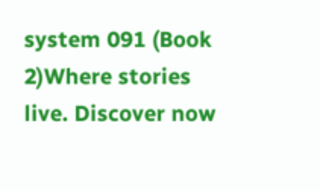system 091 (Book 2)Where stories live. Discover now